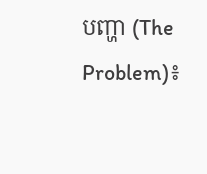បញ្ហា (The Problem)៖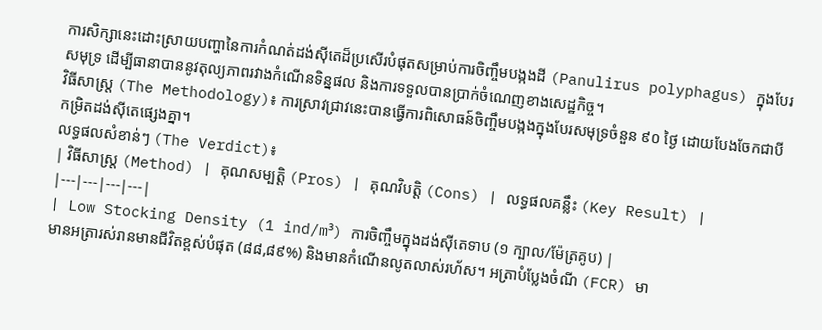ការសិក្សានេះដោះស្រាយបញ្ហានៃការកំណត់ដង់ស៊ីតេដ៏ប្រសើរបំផុតសម្រាប់ការចិញ្ចឹមបង្កងដី (Panulirus polyphagus) ក្នុងបែរសមុទ្រ ដើម្បីធានាបាននូវតុល្យភាពរវាងកំណើនទិន្នផល និងការទទួលបានប្រាក់ចំណេញខាងសេដ្ឋកិច្ច។
វិធីសាស្ត្រ (The Methodology)៖ ការស្រាវជ្រាវនេះបានធ្វើការពិសោធន៍ចិញ្ចឹមបង្កងក្នុងបែរសមុទ្រចំនួន ៩០ ថ្ងៃ ដោយបែងចែកជាបីកម្រិតដង់ស៊ីតេផ្សេងគ្នា។
លទ្ធផលសំខាន់ៗ (The Verdict)៖
| វិធីសាស្ត្រ (Method) | គុណសម្បត្តិ (Pros) | គុណវិបត្តិ (Cons) | លទ្ធផលគន្លឹះ (Key Result) |
|---|---|---|---|
| Low Stocking Density (1 ind/m³) ការចិញ្ចឹមក្នុងដង់ស៊ីតេទាប (១ ក្បាល/ម៉ែត្រគូប) |
មានអត្រារស់រានមានជីវិតខ្ពស់បំផុត (៨៨,៨៩%) និងមានកំណើនលូតលាស់រហ័ស។ អត្រាបំប្លែងចំណី (FCR) មា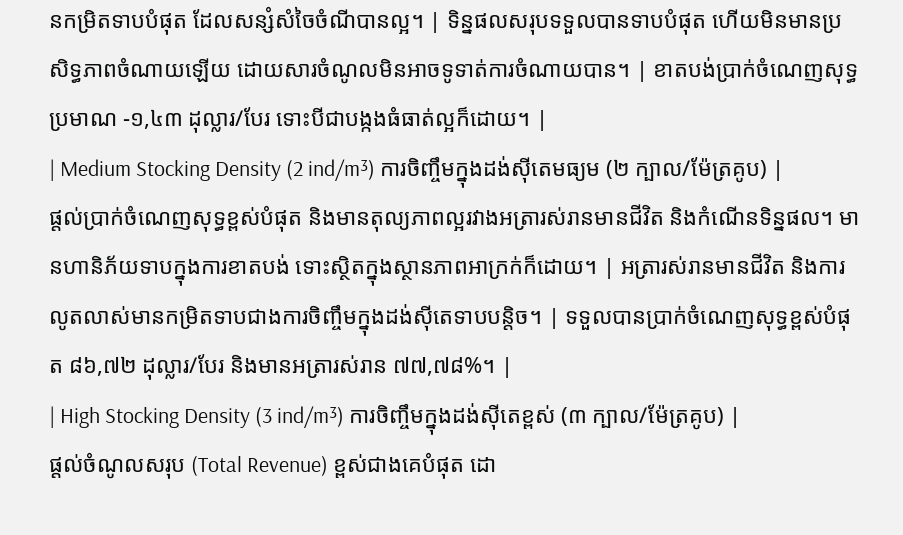នកម្រិតទាបបំផុត ដែលសន្សំសំចៃចំណីបានល្អ។ | ទិន្នផលសរុបទទួលបានទាបបំផុត ហើយមិនមានប្រសិទ្ធភាពចំណាយឡើយ ដោយសារចំណូលមិនអាចទូទាត់ការចំណាយបាន។ | ខាតបង់ប្រាក់ចំណេញសុទ្ធប្រមាណ -១,៤៣ ដុល្លារ/បែរ ទោះបីជាបង្កងធំធាត់ល្អក៏ដោយ។ |
| Medium Stocking Density (2 ind/m³) ការចិញ្ចឹមក្នុងដង់ស៊ីតេមធ្យម (២ ក្បាល/ម៉ែត្រគូប) |
ផ្តល់ប្រាក់ចំណេញសុទ្ធខ្ពស់បំផុត និងមានតុល្យភាពល្អរវាងអត្រារស់រានមានជីវិត និងកំណើនទិន្នផល។ មានហានិភ័យទាបក្នុងការខាតបង់ ទោះស្ថិតក្នុងស្ថានភាពអាក្រក់ក៏ដោយ។ | អត្រារស់រានមានជីវិត និងការលូតលាស់មានកម្រិតទាបជាងការចិញ្ចឹមក្នុងដង់ស៊ីតេទាបបន្តិច។ | ទទួលបានប្រាក់ចំណេញសុទ្ធខ្ពស់បំផុត ៨៦,៧២ ដុល្លារ/បែរ និងមានអត្រារស់រាន ៧៧,៧៨%។ |
| High Stocking Density (3 ind/m³) ការចិញ្ចឹមក្នុងដង់ស៊ីតេខ្ពស់ (៣ ក្បាល/ម៉ែត្រគូប) |
ផ្តល់ចំណូលសរុប (Total Revenue) ខ្ពស់ជាងគេបំផុត ដោ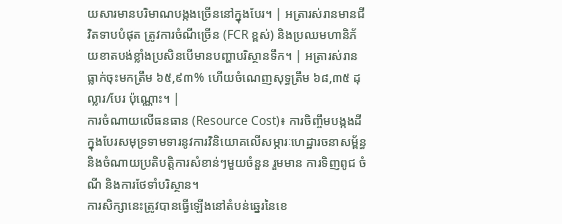យសារមានបរិមាណបង្កងច្រើននៅក្នុងបែរ។ | អត្រារស់រានមានជីវិតទាបបំផុត ត្រូវការចំណីច្រើន (FCR ខ្ពស់) និងប្រឈមហានិភ័យខាតបង់ខ្លាំងប្រសិនបើមានបញ្ហាបរិស្ថានទឹក។ | អត្រារស់រានធ្លាក់ចុះមកត្រឹម ៦៥,៩៣% ហើយចំណេញសុទ្ធត្រឹម ៦៨,៣៥ ដុល្លារ/បែរ ប៉ុណ្ណោះ។ |
ការចំណាយលើធនធាន (Resource Cost)៖ ការចិញ្ចឹមបង្កងដីក្នុងបែរសមុទ្រទាមទារនូវការវិនិយោគលើសម្ភារៈហេដ្ឋារចនាសម្ព័ន្ធ និងចំណាយប្រតិបត្តិការសំខាន់ៗមួយចំនួន រួមមាន ការទិញពូជ ចំណី និងការថែទាំបរិស្ថាន។
ការសិក្សានេះត្រូវបានធ្វើឡើងនៅតំបន់ឆ្នេរនៃខេ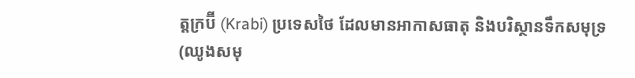ត្តក្រប៊ី (Krabi) ប្រទេសថៃ ដែលមានអាកាសធាតុ និងបរិស្ថានទឹកសមុទ្រ (ឈូងសមុ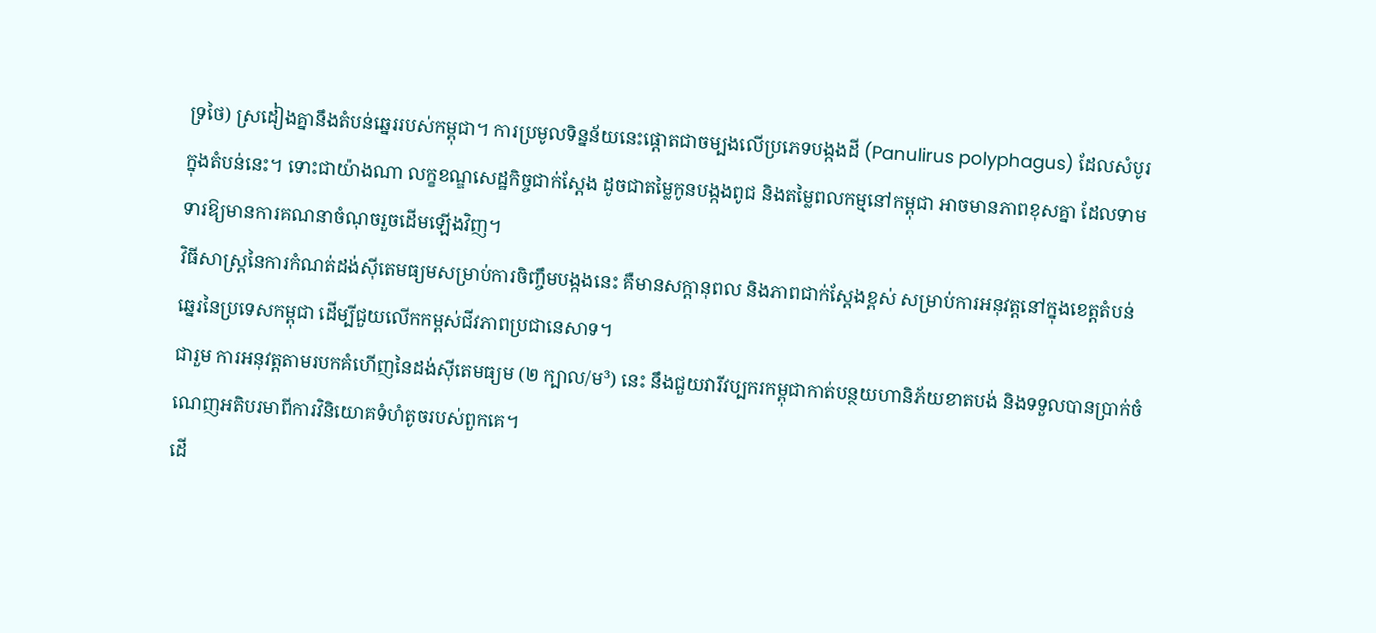ទ្រថៃ) ស្រដៀងគ្នានឹងតំបន់ឆ្នេររបស់កម្ពុជា។ ការប្រមូលទិន្នន័យនេះផ្តោតជាចម្បងលើប្រភេទបង្កងដី (Panulirus polyphagus) ដែលសំបូរក្នុងតំបន់នេះ។ ទោះជាយ៉ាងណា លក្ខខណ្ឌសេដ្ឋកិច្ចជាក់ស្តែង ដូចជាតម្លៃកូនបង្កងពូជ និងតម្លៃពលកម្មនៅកម្ពុជា អាចមានភាពខុសគ្នា ដែលទាមទារឱ្យមានការគណនាចំណុចរួចដើមឡើងវិញ។
វិធីសាស្ត្រនៃការកំណត់ដង់ស៊ីតេមធ្យមសម្រាប់ការចិញ្ចឹមបង្កងនេះ គឺមានសក្តានុពល និងភាពជាក់ស្តែងខ្ពស់ សម្រាប់ការអនុវត្តនៅក្នុងខេត្តតំបន់ឆ្នេរនៃប្រទេសកម្ពុជា ដើម្បីជួយលើកកម្ពស់ជីវភាពប្រជានេសាទ។
ជារួម ការអនុវត្តតាមរបកគំហើញនៃដង់ស៊ីតេមធ្យម (២ ក្បាល/ម³) នេះ នឹងជួយវារីវប្បករកម្ពុជាកាត់បន្ថយហានិភ័យខាតបង់ និងទទួលបានប្រាក់ចំណេញអតិបរមាពីការវិនិយោគទំហំតូចរបស់ពួកគេ។
ដើ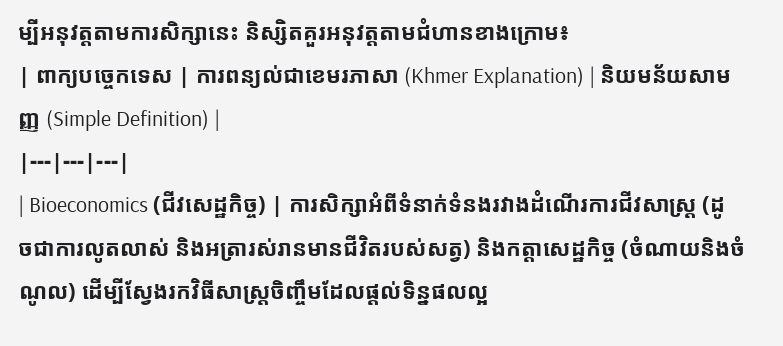ម្បីអនុវត្តតាមការសិក្សានេះ និស្សិតគួរអនុវត្តតាមជំហានខាងក្រោម៖
| ពាក្យបច្ចេកទេស | ការពន្យល់ជាខេមរភាសា (Khmer Explanation) | និយមន័យសាមញ្ញ (Simple Definition) |
|---|---|---|
| Bioeconomics (ជីវសេដ្ឋកិច្ច) | ការសិក្សាអំពីទំនាក់ទំនងរវាងដំណើរការជីវសាស្ត្រ (ដូចជាការលូតលាស់ និងអត្រារស់រានមានជីវិតរបស់សត្វ) និងកត្តាសេដ្ឋកិច្ច (ចំណាយនិងចំណូល) ដើម្បីស្វែងរកវិធីសាស្ត្រចិញ្ចឹមដែលផ្តល់ទិន្នផលល្អ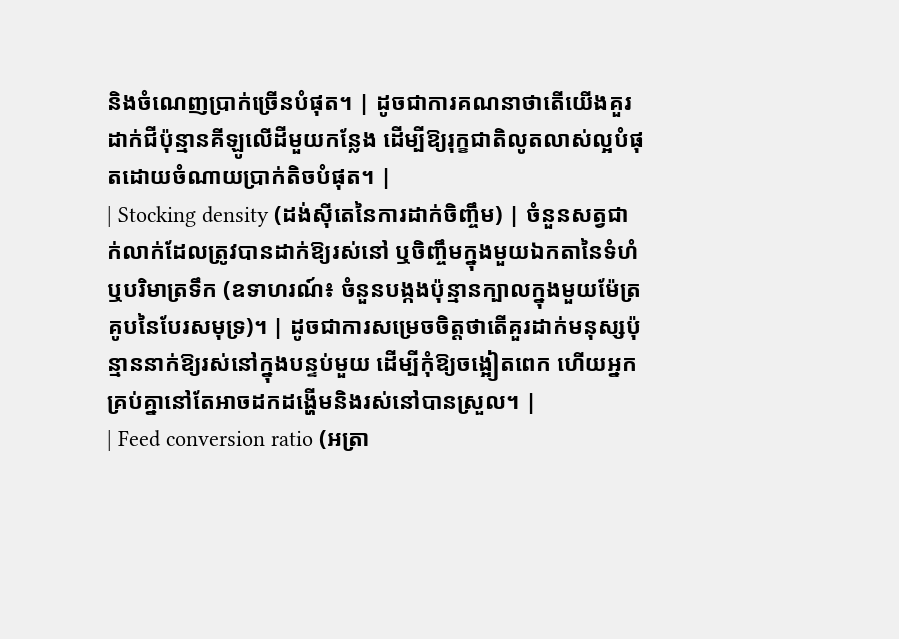និងចំណេញប្រាក់ច្រើនបំផុត។ | ដូចជាការគណនាថាតើយើងគួរដាក់ជីប៉ុន្មានគីឡូលើដីមួយកន្លែង ដើម្បីឱ្យរុក្ខជាតិលូតលាស់ល្អបំផុតដោយចំណាយប្រាក់តិចបំផុត។ |
| Stocking density (ដង់ស៊ីតេនៃការដាក់ចិញ្ចឹម) | ចំនួនសត្វជាក់លាក់ដែលត្រូវបានដាក់ឱ្យរស់នៅ ឬចិញ្ចឹមក្នុងមួយឯកតានៃទំហំ ឬបរិមាត្រទឹក (ឧទាហរណ៍៖ ចំនួនបង្កងប៉ុន្មានក្បាលក្នុងមួយម៉ែត្រគូបនៃបែរសមុទ្រ)។ | ដូចជាការសម្រេចចិត្តថាតើគួរដាក់មនុស្សប៉ុន្មាននាក់ឱ្យរស់នៅក្នុងបន្ទប់មួយ ដើម្បីកុំឱ្យចង្អៀតពេក ហើយអ្នកគ្រប់គ្នានៅតែអាចដកដង្ហើមនិងរស់នៅបានស្រួល។ |
| Feed conversion ratio (អត្រា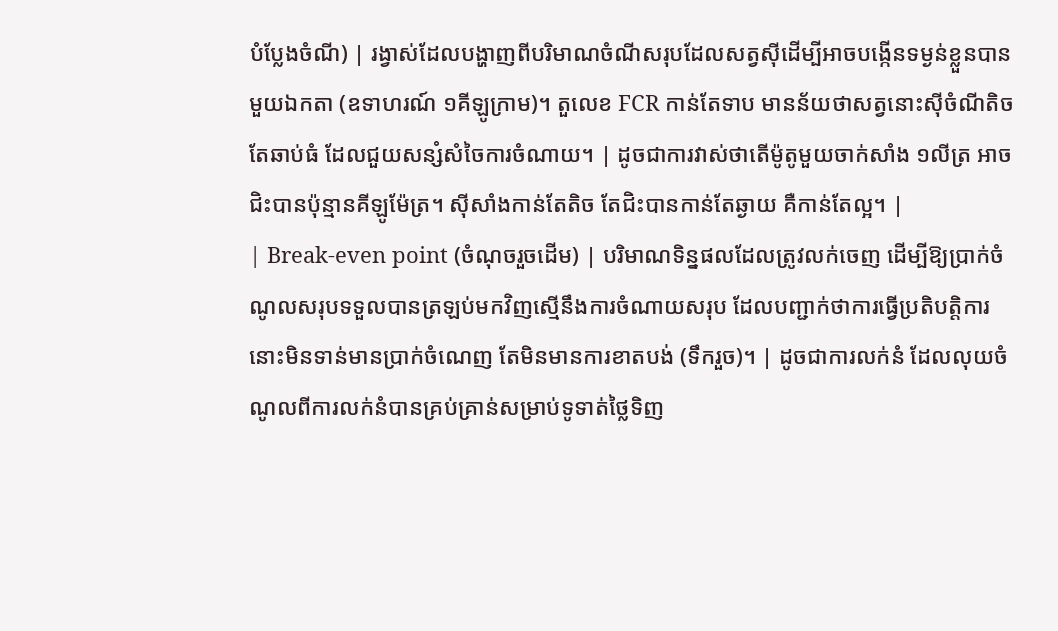បំប្លែងចំណី) | រង្វាស់ដែលបង្ហាញពីបរិមាណចំណីសរុបដែលសត្វស៊ីដើម្បីអាចបង្កើនទម្ងន់ខ្លួនបានមួយឯកតា (ឧទាហរណ៍ ១គីឡូក្រាម)។ តួលេខ FCR កាន់តែទាប មានន័យថាសត្វនោះស៊ីចំណីតិចតែឆាប់ធំ ដែលជួយសន្សំសំចៃការចំណាយ។ | ដូចជាការវាស់ថាតើម៉ូតូមួយចាក់សាំង ១លីត្រ អាចជិះបានប៉ុន្មានគីឡូម៉ែត្រ។ ស៊ីសាំងកាន់តែតិច តែជិះបានកាន់តែឆ្ងាយ គឺកាន់តែល្អ។ |
| Break-even point (ចំណុចរួចដើម) | បរិមាណទិន្នផលដែលត្រូវលក់ចេញ ដើម្បីឱ្យប្រាក់ចំណូលសរុបទទួលបានត្រឡប់មកវិញស្មើនឹងការចំណាយសរុប ដែលបញ្ជាក់ថាការធ្វើប្រតិបត្តិការនោះមិនទាន់មានប្រាក់ចំណេញ តែមិនមានការខាតបង់ (ទឹករួច)។ | ដូចជាការលក់នំ ដែលលុយចំណូលពីការលក់នំបានគ្រប់គ្រាន់សម្រាប់ទូទាត់ថ្លៃទិញ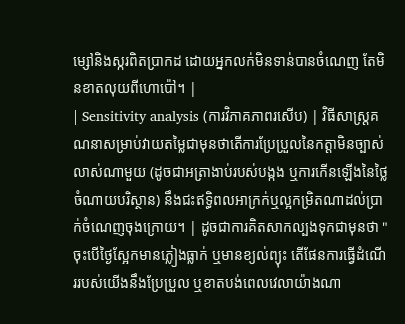ម្សៅនិងស្ករពិតប្រាកដ ដោយអ្នកលក់មិនទាន់បានចំណេញ តែមិនខាតលុយពីហោប៉ៅ។ |
| Sensitivity analysis (ការវិភាគភាពរសើប) | វិធីសាស្ត្រគណនាសម្រាប់វាយតម្លៃជាមុនថាតើការប្រែប្រួលនៃកត្តាមិនច្បាស់លាស់ណាមួយ (ដូចជាអត្រាងាប់របស់បង្កង ឬការកើនឡើងនៃថ្លៃចំណាយបរិស្ថាន) នឹងជះឥទ្ធិពលអាក្រក់ឬល្អកម្រិតណាដល់ប្រាក់ចំណេញចុងក្រោយ។ | ដូចជាការគិតសាកល្បងទុកជាមុនថា "ចុះបើថ្ងៃស្អែកមានភ្លៀងធ្លាក់ ឬមានខ្យល់ព្យុះ តើផែនការធ្វើដំណើររបស់យើងនឹងប្រែប្រួល ឬខាតបង់ពេលវេលាយ៉ាងណា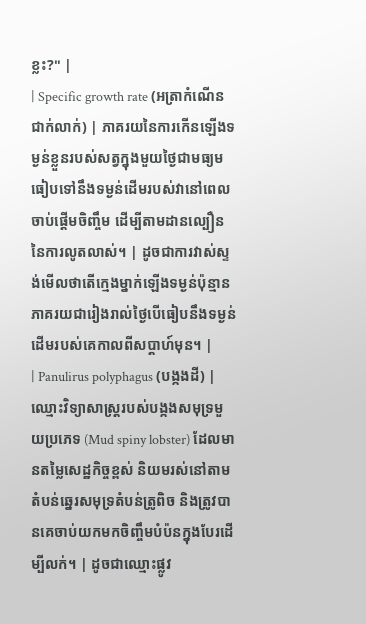ខ្លះ?" |
| Specific growth rate (អត្រាកំណើនជាក់លាក់) | ភាគរយនៃការកើនឡើងទម្ងន់ខ្លួនរបស់សត្វក្នុងមួយថ្ងៃជាមធ្យម ធៀបទៅនឹងទម្ងន់ដើមរបស់វានៅពេលចាប់ផ្តើមចិញ្ចឹម ដើម្បីតាមដានល្បឿននៃការលូតលាស់។ | ដូចជាការវាស់ស្ទង់មើលថាតើក្មេងម្នាក់ឡើងទម្ងន់ប៉ុន្មានភាគរយជារៀងរាល់ថ្ងៃបើធៀបនឹងទម្ងន់ដើមរបស់គេកាលពីសប្តាហ៍មុន។ |
| Panulirus polyphagus (បង្កងដី) | ឈ្មោះវិទ្យាសាស្ត្ររបស់បង្កងសមុទ្រមួយប្រភេទ (Mud spiny lobster) ដែលមានតម្លៃសេដ្ឋកិច្ចខ្ពស់ និយមរស់នៅតាមតំបន់ឆ្នេរសមុទ្រតំបន់ត្រូពិច និងត្រូវបានគេចាប់យកមកចិញ្ចឹមបំប៉នក្នុងបែរដើម្បីលក់។ | ដូចជាឈ្មោះផ្លូវ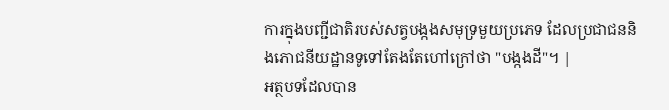ការក្នុងបញ្ជីជាតិរបស់សត្វបង្កងសមុទ្រមួយប្រភេទ ដែលប្រជាជននិងភោជនីយដ្ឋានទូទៅតែងតែហៅក្រៅថា "បង្កងដី"។ |
អត្ថបទដែលបាន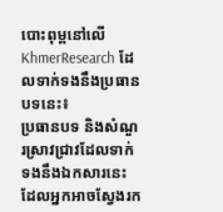បោះពុម្ពនៅលើ KhmerResearch ដែលទាក់ទងនឹងប្រធានបទនេះ៖
ប្រធានបទ និងសំណួរស្រាវជ្រាវដែលទាក់ទងនឹងឯកសារនេះ ដែលអ្នកអាចស្វែងរក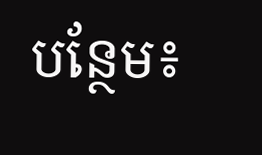បន្ថែម៖